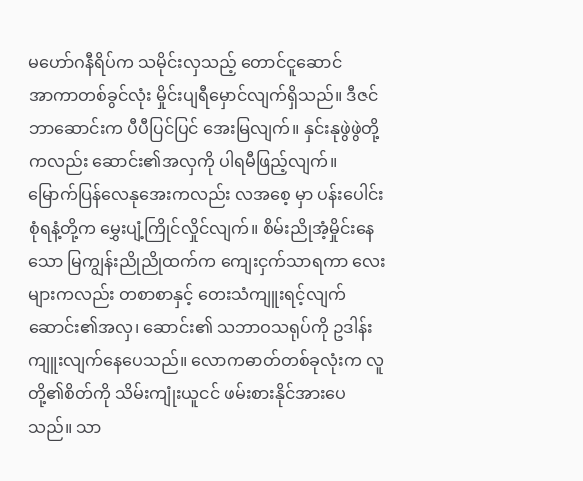မဟော်ဂနီရိပ်က သမိုင်းလှသည့် တောင်ငူဆောင်
အာကာတစ်ခွင်လုံး မှိုင်းပျရီမှောင်လျက်ရှိသည်။ ဒီဇင်ဘာဆောင်းက ပီပီပြင်ပြင် အေးမြလျက်။ နှင်းနုဖွဲဖွဲတို့ကလည်း ဆောင်း၏အလှကို ပါရမီဖြည့်လျက်။ မြောက်ပြန်လေနုအေးကလည်း လအစေ့ မှာ ပန်းပေါင်းစုံရနံ့တို့က မွှေးပျံ့ကြိုင်လှိုင်လျက်။ စိမ်းညိုအံ့မှိုင်းနေသော မြကျွန်းညိုညိုထက်က ကျေးငှက်သာရကာ လေးများကလည်း တစာစာနှင့် တေးသံကျူးရင့်လျက် ဆောင်း၏အလှ၊ ဆောင်း၏ သဘာဝသရုပ်ကို ဥဒါန်းကျူးလျက်နေပေသည်။ လောကဓာတ်တစ်ခုလုံးက လူတို့၏စိတ်ကို သိမ်းကျုံးယူငင် ဖမ်းစားနိုင်အားပေသည်။ သာ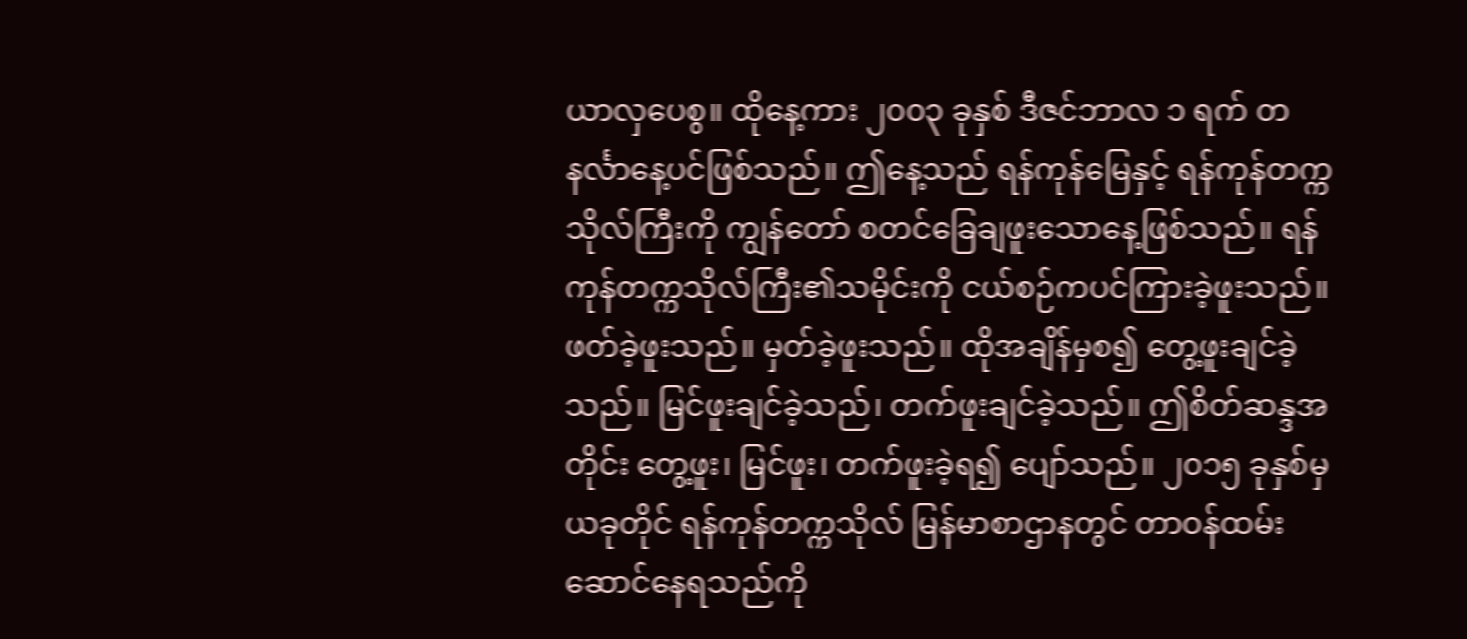ယာလှပေစွ။ ထိုနေ့ကား ၂၀၀၃ ခုနှစ် ဒီဇင်ဘာလ ၁ ရက် တနင်္လာနေ့ပင်ဖြစ်သည်။ ဤနေ့သည် ရန်ကုန်မြေနှင့် ရန်ကုန်တက္ကသိုလ်ကြီးကို ကျွန်တော် စတင်ခြေချဖူးသောနေ့ဖြစ်သည်။ ရန်ကုန်တက္ကသိုလ်ကြီး၏သမိုင်းကို ငယ်စဉ်ကပင်ကြားခဲ့ဖူးသည်။ ဖတ်ခဲ့ဖူးသည်။ မှတ်ခဲ့ဖူးသည်။ ထိုအချိန်မှစ၍ တွေ့ဖူးချင်ခဲ့သည်။ မြင်ဖူးချင်ခဲ့သည်၊ တက်ဖူးချင်ခဲ့သည်။ ဤစိတ်ဆန္ဒအတိုင်း တွေ့ဖူး၊ မြင်ဖူး၊ တက်ဖူးခဲ့ရ၍ ပျော်သည်။ ၂၀၁၅ ခုနှစ်မှ ယခုတိုင် ရန်ကုန်တက္ကသိုလ် မြန်မာစာဌာနတွင် တာဝန်ထမ်းဆောင်နေရသည်ကို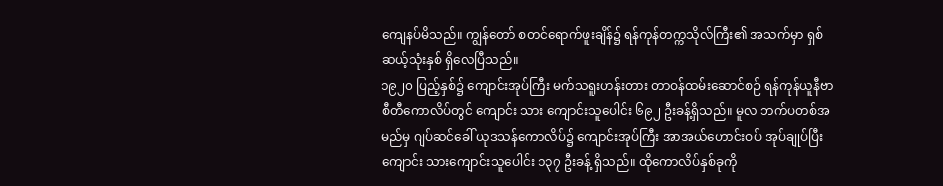ကျေနပ်မိသည်။ ကျွန်တော် စတင်ရောက်ဖူးချိန်၌ ရန်ကုန်တက္ကသိုလ်ကြီး၏ အသက်မှာ ရှစ်ဆယ့်သုံးနှစ် ရှိလေပြီသည်။
၁၉၂၀ ပြည့်နှစ်၌ ကျောင်းအုပ်ကြီး မက်သရူးဟန်းတား တာဝန်ထမ်းဆောင်စဉ် ရန်ကုန်ယူနီဗာစီတီကောလိပ်တွင် ကျောင်း သား ကျောင်းသူပေါင်း ၆၉၂ ဦးခန့်ရှိသည်။ မူလ ဘက်ပတစ်အမည်မှ ဂျပ်ဆင်ခေါ် ယုဒသန်ကောလိပ်၌ ကျောင်းအုပ်ကြီး အာအယ်ဟောင်းဝပ် အုပ်ချုပ်ပြီး ကျောင်း သားကျောင်းသူပေါင်း ၁၃၇ ဦးခန့် ရှိသည်။ ထိုကောလိပ်နှစ်ခုကို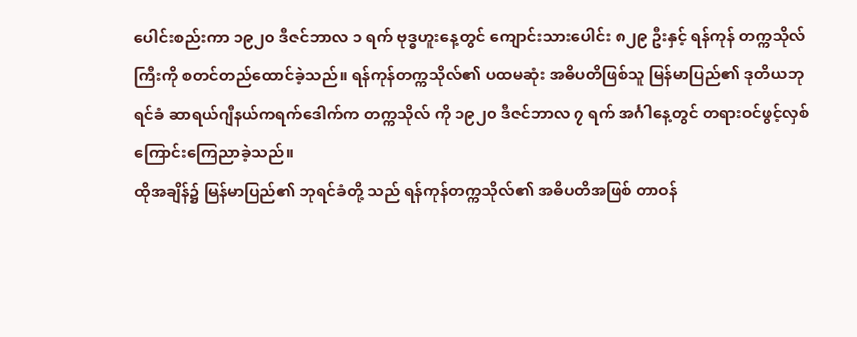ပေါင်းစည်းကာ ၁၉၂၀ ဒီဇင်ဘာလ ၁ ရက် ဗုဒ္ဓဟူးနေ့တွင် ကျောင်းသားပေါင်း ၈၂၉ ဦးနှင့် ရန်ကုန် တက္ကသိုလ်ကြီးကို စတင်တည်ထောင်ခဲ့သည်။ ရန်ကုန်တက္ကသိုလ်၏ ပထမဆုံး အဓိပတိဖြစ်သူ မြန်မာပြည်၏ ဒုတိယဘုရင်ခံ ဆာရယ်ဂျီနယ်ကရက်ဒေါက်က တက္ကသိုလ် ကို ၁၉၂၀ ဒီဇင်ဘာလ ၇ ရက် အင်္ဂါနေ့တွင် တရားဝင်ဖွင့်လှစ်ကြောင်းကြေညာခဲ့သည်။
ထိုအချိန်၌ မြန်မာပြည်၏ ဘုရင်ခံတို့ သည် ရန်ကုန်တက္ကသိုလ်၏ အဓိပတိအဖြစ် တာဝန်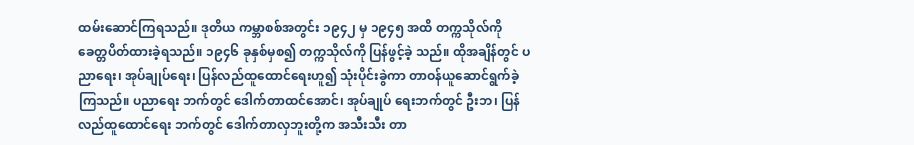ထမ်းဆောင်ကြရသည်။ ဒုတိယ ကမ္ဘာစစ်အတွင်း ၁၉၄၂ မှ ၁၉၄၅ အထိ တက္ကသိုလ်ကို ခေတ္တပိတ်ထားခဲ့ရသည်။ ၁၉၄၆ ခုနှစ်မှစ၍ တက္ကသိုလ်ကို ပြန်ဖွင့်ခဲ့ သည်။ ထိုအချိန်တွင် ပညာရေး၊ အုပ်ချုပ်ရေး၊ ပြန်လည်ထူထောင်ရေးဟူ၍ သုံးပိုင်းခွဲကာ တာဝန်ယူဆောင်ရွက်ခဲ့ကြသည်။ ပညာရေး ဘက်တွင် ဒေါက်တာထင်အောင်၊ အုပ်ချုပ် ရေးဘက်တွင် ဦးဘ၊ ပြန်လည်ထူထောင်ရေး ဘက်တွင် ဒေါက်တာလှဘူးတို့က အသီးသီး တာ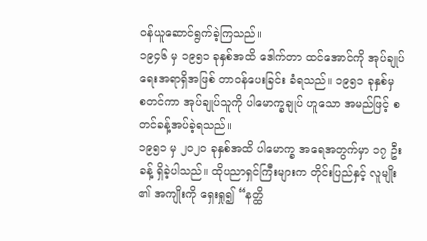ဝန်ယူဆောင်ရွက်ခဲ့ကြသည်။
၁၉၄၆ မှ ၁၉၅၁ ခုနှစ်အထိ ဒေါက်တာ ထင်အောင်ကို အုပ်ချုပ်ရေးအရာရှိအဖြစ် တာဝန်ပေးခြင်း ခံရသည်။ ၁၉၅၁ ခုနှစ်မှ စတင်ကာ အုပ်ချုပ်သူကို ပါမောက္ခချုပ် ဟူသော အမည်ဖြင့် စတင်ခန့်အပ်ခဲ့ရသည်။
၁၉၅၁ မှ ၂၀၂၀ ခုနှစ်အထိ ပါမောက္ခ အရေအတွက်မှာ ၁၇ ဦးခန့် ရှိခဲ့ပါသည်။ ထိုပညာရှင်ကြီးများက တိုင်းပြည်နှင့် လူမျိုး ၏ အကျိုးကို ရှေးရှု၍ “နတ္ထိ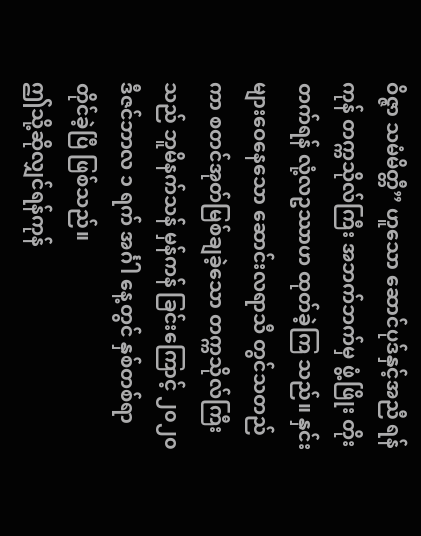ဝိဇ္ဇာ သမံမိတ္တီ” ဟူသော ဆောင်ပုဒ်နှင့်အညီ ရန်ကုန် တက္ကသိုလ်ကြီး အဘက်ဘက်မှ ဖွံ့ဖြိုး တိုးတက်ရန် လုံ့လဥဿာဟ ထုတ်ခဲ့ကြ သည်။ နှင်းများဝေနေသော ဆောင်းလရာသီ တွင်သတည်ကာ စတင်အုတ်မြစ်ချခဲ့သော တက္ကသိုလ်ကြီးသည် ဘူမိနက်သန် မှန်ကန် ခြင်းကြောင့် ၂၀၂၀ ဒီဇင်ဘာလ ၁ ရက် အင်္ဂါ နေ့တွင် နှစ်တစ်ရာတိုင်ခဲ့ပြီ ဖြစ်သည်။
ဤသို့ဆိုလျှင်ရန်ကုန်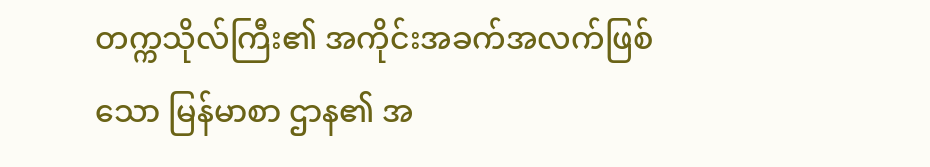တက္ကသိုလ်ကြီး၏ အကိုင်းအခက်အလက်ဖြစ်သော မြန်မာစာ ဌာန၏ အ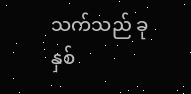သက်သည် ခုနှစ်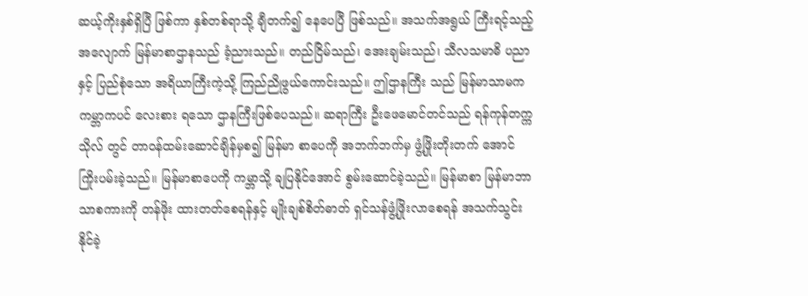ဆယ့်ကိုးနှစ်ရှိပြီ ဖြစ်ကာ နှစ်တစ်ရာသို့ ချီတက်၍ နေပေပြီ ဖြစ်သည်။ အသက်အရွယ် ကြီးရင့်သည့် အလျောက် မြန်မာစာဌာနသည် ခံ့ညားသည်။ တည်ငြိမ်သည်၊ အေးချမ်းသည်၊ သီလသမာဓိ ပညာနှင့် ပြည်စုံသော အရိယာကြီးကဲ့သို့ ကြည်ညိုဖွယ်ကောင်းသည်။ ဤဌာနကြီး သည် မြန်မာသာမက ကမ္ဘာကပင် လေးစား ရသော ဌာနကြီးဖြစ်ပေသည်။ ဆရာကြီး ဦးဖေမောင်တင်သည် ရန်ကုန်တက္ကသိုလ် တွင် တာဝန်ထမ်းဆောင်ချိန်မှစ၍ မြန်မာ စာပေကို အဘက်ဘက်မှ ဖွံ့ဖြိုးတိုးတက် အောင် ကြိုးပမ်းခဲ့သည်။ မြန်မာစာပေကို ကမ္ဘာသို့ ချပြနိုင်အောင် စွမ်းဆောင်ခဲ့သည်။ မြန်မာစာ မြန်မာဘာသာစကားကို တန်ဖိုး ထားတတ်စေရန်နှင့် မျိုးချစ်စိတ်ဓာတ် ရှင်သန်ဖွံ့ဖြိုးလာစေရန် အသက်သွင်းနိုင်ခဲ့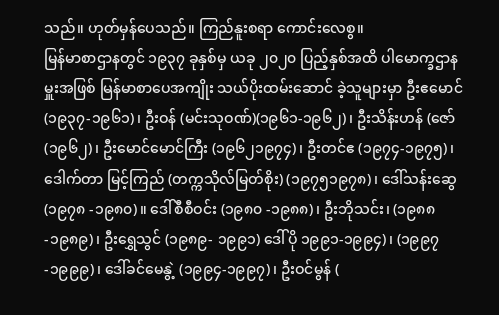သည်။ ဟုတ်မှန်ပေသည်။ ကြည်နူးစရာ ကောင်းလေစွ။
မြန်မာစာဌာနတွင် ၁၉၃၇ ခုနှစ်မှ ယခု ၂၀၂၀ ပြည့်နှစ်အထိ ပါမောက္ခဌာနမှူးအဖြစ် မြန်မာစာပေအကျိုး သယ်ပိုးထမ်းဆောင် ခဲ့သူများမှာ ဦးဧမောင် (၁၉၃၇-၁၉၆၁)၊ ဦးဝန် (မင်းသုဝဏ်)(၁၉၆၁-၁၉၆၂)၊ ဦးသိန်းဟန် (ဇော်(၁၉၆၂)၊ ဦးမောင်မောင်ကြီး (၁၉၆၂၁၉၇၄)၊ ဦးတင်ဧ (၁၉၇၄-၁၉၇၅)၊ ဒေါက်တာ မြင့်ကြည် (တက္ကသိုလ်မြတ်စိုး) (၁၉၇၅၁၉၇၈)၊ ဒေါ်သန်းဆွေ(၁၉၇၈ -၁၉၈၀)။ ဒေါ်စီစီဝင်း (၁၉၈၀ -၁၉၈၈)၊ ဦးဘိုသင်း၊ (၁၉၈၈ -၁၉၈၉)၊ ဦးရွှေသွင် (၁၉၈၉- ၁၉၉၁) ဒေါ်ပို ၁၉၉၁-၁၉၉၄)၊ (၁၉၉၇-၁၉၉၉)၊ ဒေါ်ခင်မေနွဲ့ (၁၉၉၄-၁၉၉၇)၊ ဦးဝင်မွန် (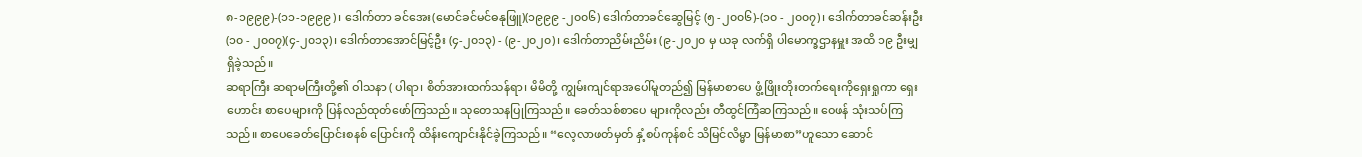၈-၁၉၉၉)-(၁၁-၁၉၉၉)၊ ဒေါက်တာ ခင်အေး(မောင်ခင်မင်ဓနုဖြူ)(၁၉၉၉ -၂၀၀၆) ဒေါက်တာခင်ဆွေမြင့် (၅ -၂၀၀၆)-(၁၀ - ၂၀၀၇)၊ ဒေါက်တာခင်ဆန်းဦး (၁၀ - ၂၀၀၇)(၄-၂၀၁၃)၊ ဒေါက်တာအောင်မြင့်ဦး (၄-၂၀၁၃) - (၉-၂၀၂၀)၊ ဒေါက်တာညိမ်းညိမ်း (၉-၂၀၂၀ မှ ယခု လက်ရှိ ပါမောက္ခဌာနမှူး အထိ ၁၉ ဦးမျှ ရှိခဲ့သည်။
ဆရာကြီး ဆရာမကြီးတို့၏ ဝါသနာ ( ပါရာ၊ စိတ်အားထက်သန်ရာ၊ မိမိတို့ ကျွမ်းကျင်ရာအပေါ်မူတည်၍ မြန်မာစာပေ ဖွံ့ဖြိုးတိုးတက်ရေးကိုရှေးရှုကာ ရှေးဟောင်း စာပေများကို ပြန်လည်ထုတ်ဖော်ကြသည်။ သုတေသနပြုကြသည်။ ခေတ်သစ်စာပေ များကိုလည်း တီထွင်ကြံဆကြသည်။ ဝေဖန် သုံးသပ်ကြသည်။ စာပေခေတ်ပြောင်းစနစ် ပြောင်းကို ထိန်းကျောင်းနိုင်ခဲ့ကြသည်။ “လေ့လာဖတ်မှတ် နှံ့စပ်ကုန်စင် သိမြင်လိမ္မာ မြန်မာစာ”ဟူသော ဆောင်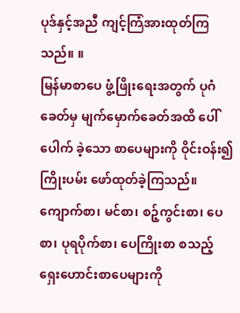ပုဒ်နှင့်အညီ ကျင့်ကြံအားထုတ်ကြသည်။ ။
မြန်မာစာပေ ဖွံ့ဖြိုးရေးအတွက် ပုဂံ ခေတ်မှ မျက်မှောက်ခေတ်အထိ ပေါ်ပေါက် ခဲ့သော စာပေများကို ဝိုင်းဝန်း၍ ကြိုးပမ်း ဖော်ထုတ်ခဲ့ကြသည်။ ကျောက်စာ၊ မင်စာ၊ စဉ့်ကွင်းစာ၊ ပေစာ၊ ပုရပိုက်စာ၊ ပေကြိုးစာ စသည့် ရှေးဟောင်းစာပေများကို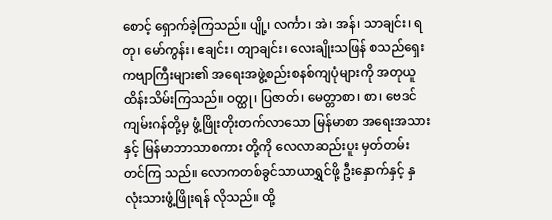စောင့် ရှောက်ခဲ့ကြသည်။ ပျို့၊ လင်္ကာ၊ အဲ၊ အန်၊ သာချင်း၊ ရတု၊ မော်ကွန်း၊ ဧချင်း၊ တျာချင်း၊ လေးချိုးသဖြန် စသည်ရှေးကဗျာကြီးများ၏ အရေးအဖွဲ့စည်းစနစ်ကျပုံများကို အတုယူ ထိန်းသိမ်းကြသည်။ ဝတ္ထု၊ ပြဇာတ်၊ မေတ္တာစာ၊ စာ၊ ဗေဒင်ကျမ်းဂန်တို့မှ ဖွံ့ဖြိုးတိုးတက်လာသော မြန်မာစာ အရေးအသားနှင့် မြန်မာဘာသာစကား တို့ကို လေလာဆည်းပူး မှတ်တမ်းတင်ကြ သည်။ လောကတစ်ခွင်သာယာရွှင်ဖို့ ဦးနှောက်နှင့် နှလုံးသားဖွံ့ဖြိုးရန် လိုသည်။ ထို့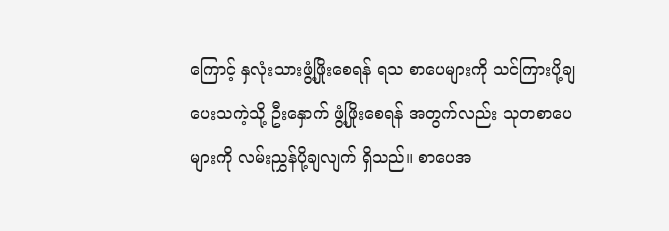ကြောင့် နှလုံးသားဖွံ့ဖြိုးစေရန် ရသ စာပေများကို သင်ကြားပို့ချပေးသကဲ့သို့ ဦးနှောက် ဖွံ့ဖြိုးစေရန် အတွက်လည်း သုတစာပေများကို လမ်းညွှန်ပို့ချလျက် ရှိသည်။ စာပေအ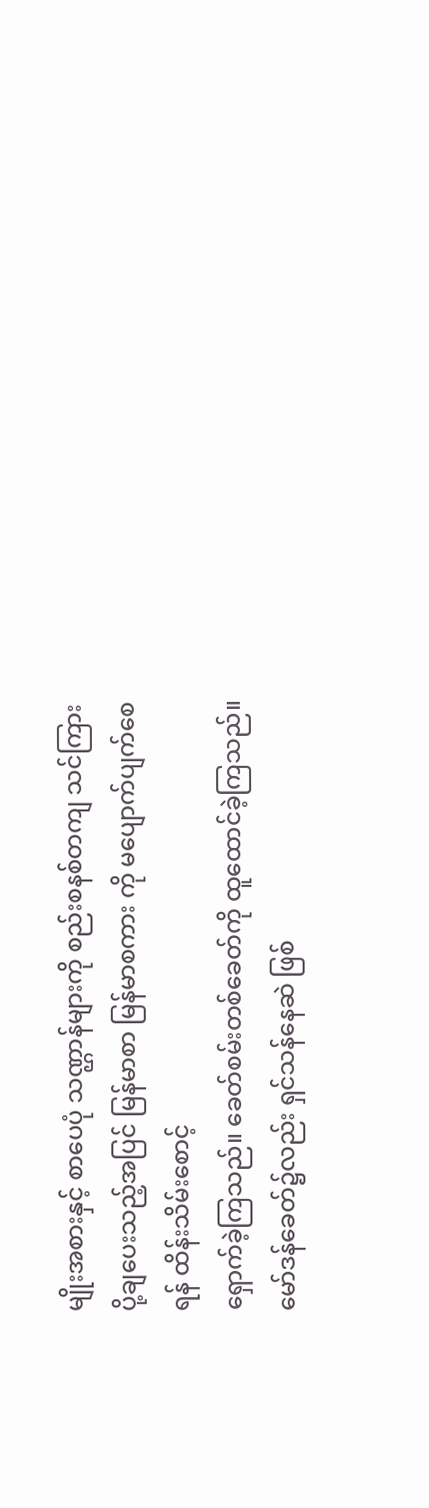မျိုးအစားနှင့် စာပေပုံ သဏ္ဌာန်များကို စည်းစနစ်တကျ သင်ကြား ပို့ချပေးသည့်အပြင် မြန်မာစာ မြန်မာစကား ကို မပျောက်ပျက်စေရန် ထိန်းသိမ်းစောင့်
ရှောက်ခဲ့ကြသည်။ ခေတ်စမ်းတစ်ခေတ်ကို ထူထောင်ခဲ့ကြသည်။ မော်ဒန်ခေတ်၌လည်း ရှင်သန်နေဆဲ ဖြစ်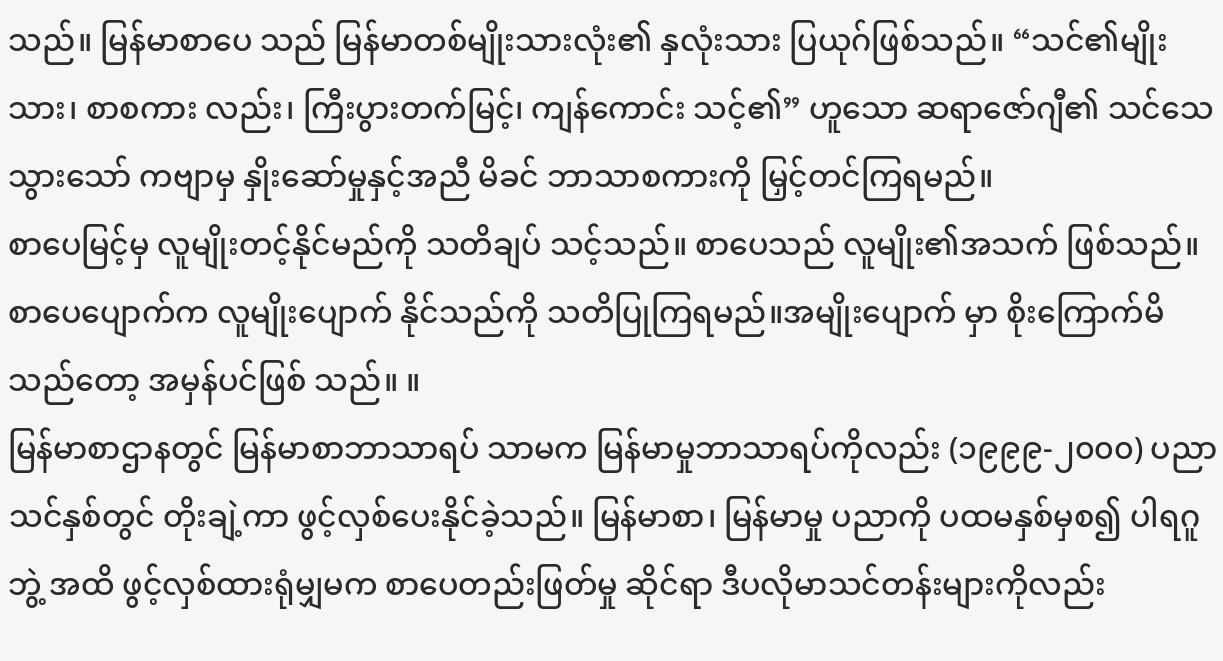သည်။ မြန်မာစာပေ သည် မြန်မာတစ်မျိုးသားလုံး၏ နှလုံးသား ပြယုဂ်ဖြစ်သည်။ “သင်၏မျိုးသား၊ စာစကား လည်း၊ ကြီးပွားတက်မြင့်၊ ကျန်ကောင်း သင့်၏” ဟူသော ဆရာဇော်ဂျီ၏ သင်သေ သွားသော် ကဗျာမှ နှိုးဆော်မှုနှင့်အညီ မိခင် ဘာသာစကားကို မြှင့်တင်ကြရမည်။
စာပေမြင့်မှ လူမျိုးတင့်နိုင်မည်ကို သတိချပ် သင့်သည်။ စာပေသည် လူမျိုး၏အသက် ဖြစ်သည်။ စာပေပျောက်က လူမျိုးပျောက် နိုင်သည်ကို သတိပြုကြရမည်။အမျိုးပျောက် မှာ စိုးကြောက်မိသည်တော့ အမှန်ပင်ဖြစ် သည်။ ။
မြန်မာစာဌာနတွင် မြန်မာစာဘာသာရပ် သာမက မြန်မာမှုဘာသာရပ်ကိုလည်း (၁၉၉၉-၂၀၀၀) ပညာသင်နှစ်တွင် တိုးချဲ့ကာ ဖွင့်လှစ်ပေးနိုင်ခဲ့သည်။ မြန်မာစာ၊ မြန်မာမှု ပညာကို ပထမနှစ်မှစ၍ ပါရဂူဘွဲ့ အထိ ဖွင့်လှစ်ထားရုံမျှမက စာပေတည်းဖြတ်မှု ဆိုင်ရာ ဒီပလိုမာသင်တန်းများကိုလည်း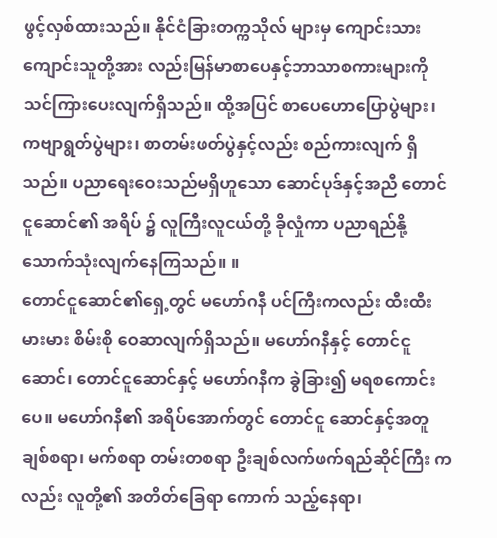ဖွင့်လှစ်ထားသည်။ နိုင်ငံခြားတက္ကသိုလ် များမှ ကျောင်းသား ကျောင်းသူတို့အား လည်းမြန်မာစာပေနှင့်ဘာသာစကားများကို သင်ကြားပေးလျက်ရှိသည်။ ထို့အပြင် စာပေဟောပြောပွဲများ၊ ကဗျာရွတ်ပွဲများ၊ စာတမ်းဖတ်ပွဲနှင့်လည်း စည်ကားလျက် ရှိသည်။ ပညာရေးဝေးသည်မရှိဟူသော ဆောင်ပုဒ်နှင့်အညီ တောင်ငူဆောင်၏ အရိပ် ၌ လူကြီးလူငယ်တို့ ခိုလှုံကာ ပညာရည်နို့ သောက်သုံးလျက်နေကြသည်။ ။
တောင်ငူဆောင်၏ရှေ့တွင် မဟော်ဂနီ ပင်ကြီးကလည်း ထီးထီးမားမား စိမ်းစို ဝေဆာလျက်ရှိသည်။ မဟော်ဂနီနှင့် တောင်ငူဆောင်၊ တောင်ငူဆောင်နှင့် မဟော်ဂနီက ခွဲခြား၍ မရစကောင်းပေ။ မဟော်ဂနီ၏ အရိပ်အောက်တွင် တောင်ငူ ဆောင်နှင့်အတူ ချစ်စရာ၊ မက်စရာ တမ်းတစရာ ဦးချစ်လက်ဖက်ရည်ဆိုင်ကြီး ကလည်း လူတို့၏ အတိတ်ခြေရာ ကောက် သည့်နေရာ၊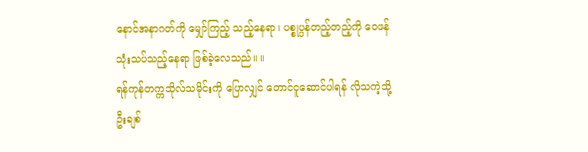နောင်အနာဂတ်ကို မျှော်ကြည့် သည့်နေရာ၊ ပစ္စုပ္ပန်တည့်တည့်ကို ဝေဖန် သုံးသပ်သည့်နေရာ ဖြစ်ခဲ့လေသည်။ ။
ရန်ကုန်တက္ကသိုလ်သမိုင်းကို ပြောလျှင် တောင်ငူဆောင်ပါရန် လိုသကဲ့သို့ ဦးချစ်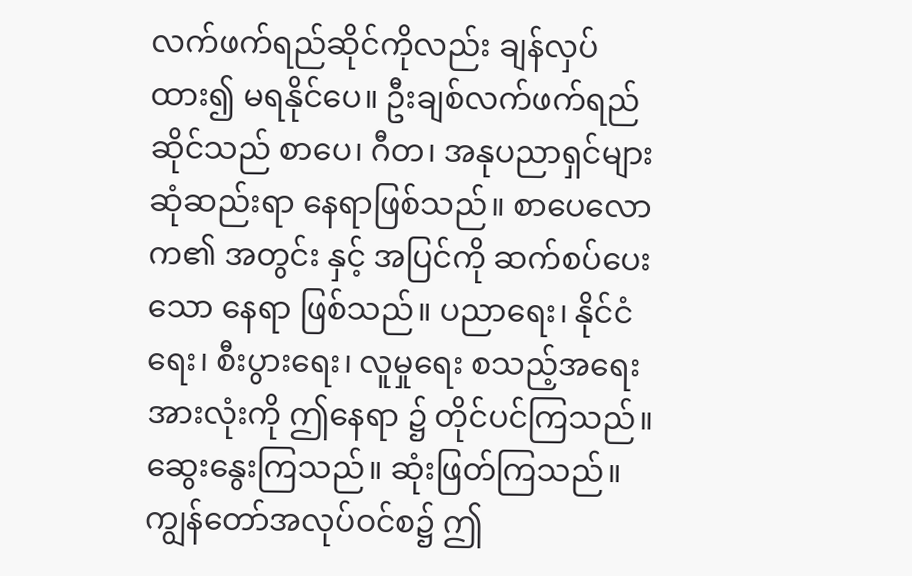လက်ဖက်ရည်ဆိုင်ကိုလည်း ချန်လှပ်ထား၍ မရနိုင်ပေ။ ဦးချစ်လက်ဖက်ရည်ဆိုင်သည် စာပေ၊ ဂီတ၊ အနုပညာရှင်များ ဆုံဆည်းရာ နေရာဖြစ်သည်။ စာပေလောက၏ အတွင်း နှင့် အပြင်ကို ဆက်စပ်ပေးသော နေရာ ဖြစ်သည်။ ပညာရေး၊ နိုင်ငံရေး၊ စီးပွားရေး၊ လူမှုရေး စသည့်အရေးအားလုံးကို ဤနေရာ ၌ တိုင်ပင်ကြသည်။ ဆွေးနွေးကြသည်။ ဆုံးဖြတ်ကြသည်။ ကျွန်တော်အလုပ်ဝင်စ၌ ဤ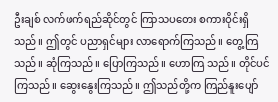ဦးချစ် လက်ဖက်ရည်ဆိုင်တွင် ကြာသပတေး စကားဝိုင်းရှိသည်။ ဤတွင် ပညာရှင်များ လာရောက်ကြသည်။ တွေ့ကြ သည်။ ဆုံကြသည်။ ပြောကြသည်။ ဟောကြ သည်။ တိုင်ပင်ကြသည်။ ဆွေးနွေးကြသည်။ ဤသည်တို့က ကြည်နူးပျော်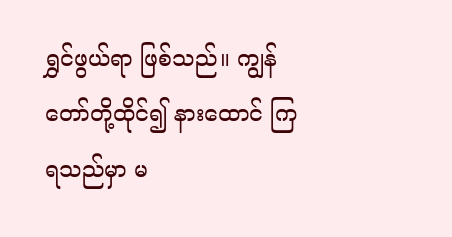ရွှင်ဖွယ်ရာ ဖြစ်သည်။ ကျွန်တော်တို့ထိုင်၍ နားထောင် ကြရသည်မှာ မ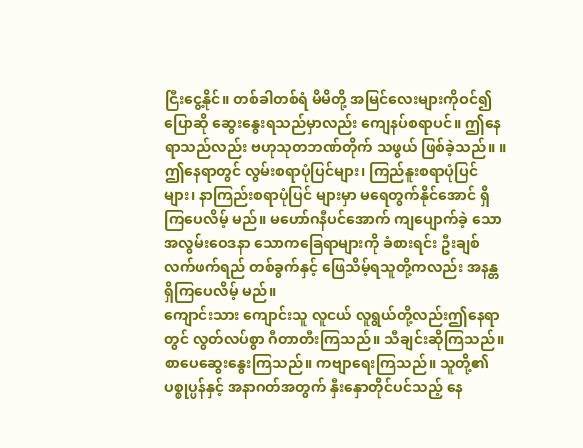ငြီးငွေ့နိုင်။ တစ်ခါတစ်ရံ မိမိတို့ အမြင်လေးများကိုဝင်၍ ပြောဆို ဆွေးနွေးရသည်မှာလည်း ကျေနပ်စရာပင်။ ဤနေရာသည်လည်း ဗဟုသုတဘဏ်တိုက် သဖွယ် ဖြစ်ခဲ့သည်။ ။
ဤနေရာတွင် လွမ်းစရာပုံပြင်များ၊ ကြည်နူးစရာပုံပြင်များ၊ နာကြည်းစရာပုံပြင် များမှာ မရေတွက်နိုင်အောင် ရှိကြပေလိမ့် မည်။ မဟော်ဂနီပင်အောက် ကျပျောက်ခဲ့ သော အလွမ်းဝေဒနာ သောကခြေရာများကို ခံစားရင်း ဦးချစ်လက်ဖက်ရည် တစ်ခွက်နှင့် ဖြေသိမ့်ရသူတို့ကလည်း အနန္တရှိကြပေလိမ့် မည်။
ကျောင်းသား ကျောင်းသူ လူငယ် လူရွယ်တို့လည်းဤနေရာတွင် လွတ်လပ်စွာ ဂီတာတီးကြသည်။ သီချင်းဆိုကြသည်။ စာပေဆွေးနွေးကြသည်။ ကဗျာရေးကြသည်။ သူတို့၏ ပစ္စုပ္ပန်နှင့် အနာဂတ်အတွက် နှီးနှောတိုင်ပင်သည့် နေ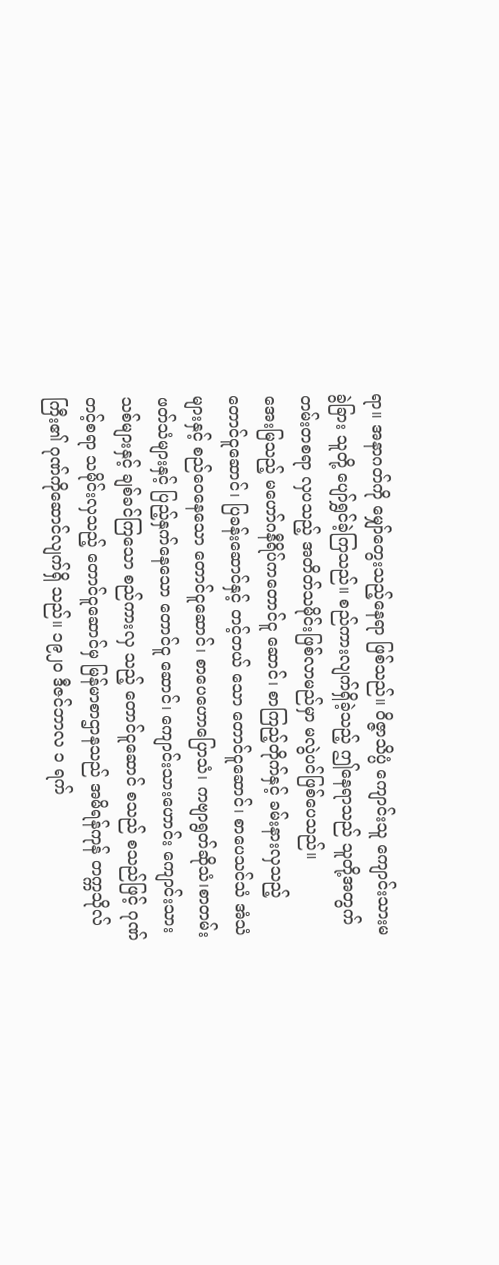ရာ။ အနာဂတ်ကို မျှော်တွေးသည့်နေရာ ဖြစ်သည်။ ဝိဇ္ဇာသိပ္ပံ ကျောင်းသူ ကျောင်းသားမခွဲခြား သူတို့ ပျော်ရွှင်ခဲ့ကြသည်။ စည်ကားလျက်ရှိခဲ့သည့် ဤနေရာသည် သူတို့အတွက် တမ်းတစရာ လှပသည့် အတိတ်သမိုင်းဖြစ်လာမည်မှာ မလွဲပင်ဖြစ်ပေသည်။
အေးမြသည့် မဟော်ဂနီရိပ်ကတောင်ငူ ဆောင်၊ စာကြည့်တိုက်နှင့် ခမ်းနားလှသည့် တောင်ငူဆောင်၊ ပြခန်းဆောင်နှင့် တင့်တယ် သော တောင်ငူဆောင်၊ စာပေသင်သံ အံသံ များနှင့် စည်ဝေနေသော တောင်ငူဆောင်၊ စာပေဟောပြောသံ၊ ကဗျာရွတ်ဆိုသံ၊စာတမ်း ဖတ်သံများနှင့် ပြည့်နှက်နေသော တောင်ငူ ဆောင်၊ ကျောင်းသားဟောင်း ကျောင်းသား သစ်များနှင့် ချစ်ခင်ကြသော စည်ကားလှ သည့် တောင်ငူဆောင် စသည် စသည်ဖြင့် ဂုဏ်တင့်စရာ သမိုင်းလှသည့် တောင်ငူဆောင်မှ မြန်မာစာဌာနသည် အမိရန်ကုန် တက္ကသိုလ်ကြီး၏ ဂုဏ်ကိုဆောင်လျက်ရှိ သည်။ ၁၉၂၀ ဒီဇင်ဘာလ ၁ ရက်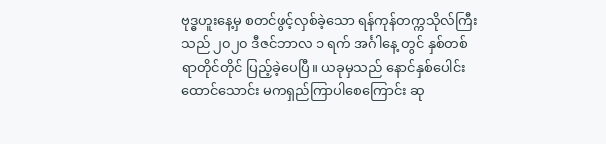ဗုဒ္ဓဟူးနေ့မှ စတင်ဖွင့်လှစ်ခဲ့သော ရန်ကုန်တက္ကသိုလ်ကြီး သည် ၂၀၂၀ ဒီဇင်ဘာလ ၁ ရက် အင်္ဂါနေ့ တွင် နှစ်တစ်ရာတိုင်တိုင် ပြည့်ခဲ့ပေပြီ။ ယခုမှသည် နောင်နှစ်ပေါင်း ထောင်သောင်း မကရှည်ကြာပါစေကြောင်း ဆု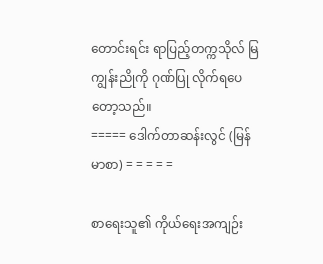တောင်းရင်း ရာပြည့်တက္ကသိုလ် မြကျွန်းညိုကို ဂုဏ်ပြု လိုက်ရပေတော့သည်။
===== ဒေါက်တာဆန်းလွင် (မြန်မာစာ) = = = = =

စာရေးသူ၏ ကိုယ်ရေးအကျဉ်း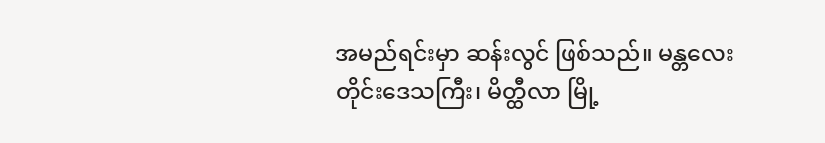အမည်ရင်းမှာ ဆန်းလွင် ဖြစ်သည်။ မန္တလေးတိုင်းဒေသကြီး၊ မိတ္ထီလာ မြို့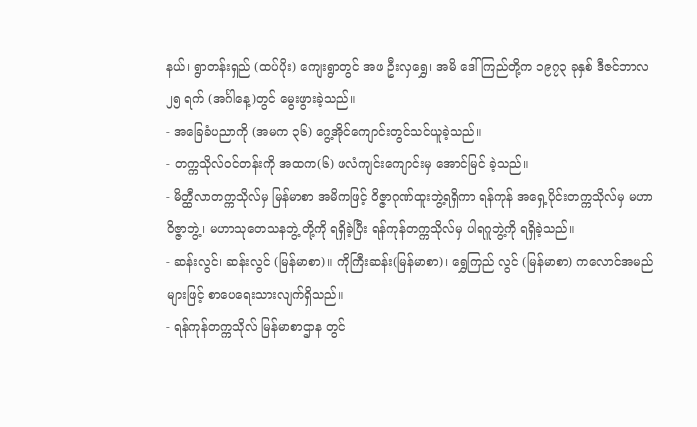နယ်၊ ရွာတန်းရှည် (ထပ်ပိုး) ကျေးရွာတွင် အဖ ဦးလှရွှေ၊ အမိ ဒေါ်ကြည်တို့က ၁၉၇၃ ခုနှစ် ဒီဇင်ဘာလ ၂၅ ရက် (အင်္ဂါနေ့)တွင် မွေးဖွားခဲ့သည်။
- အခြေခံပညာကို (အမက ၃၆) ဂွေ့အိုင်ကျောင်းတွင်သင်ယူခဲ့သည်။
- တက္ကသိုလ်ဝင်တန်းကို အထက(၆) ဖလံကျင်းကျောင်းမှ အောင်မြင် ခဲ့သည်။
- မိတ္ထီလာတက္ကသိုလ်မှ မြန်မာစာ အမိကဖြင့် ဝိဇ္ဇာဂုဏ်ထူးဘွဲ့ရရှိကာ ရန်ကုန် အရှေ့ပိုင်းတက္ကသိုလ်မှ မဟာဝိဇ္ဇာဘွဲ့၊ မဟာသုတေသနဘွဲ့ တို့ကို ရရှိခဲ့ပြီး ရန်ကုန်တက္ကသိုလ်မှ ပါရဂူဘွဲ့ကို ရရှိခဲ့သည်။
- ဆန်းလွင်၊ ဆန်းလွင် (မြန်မာစာ)။ ကိုကြီးဆန်း(မြန်မာစာ)၊ ရွှေကြည် လွင် (မြန်မာစာ) ကလောင်အမည် များဖြင့် စာပေရေးသားလျက်ရှိသည်။
- ရန်ကုန်တက္ကသိုလ် မြန်မာစာဌာန တွင်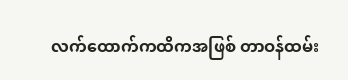လက်ထောက်ကထိကအဖြစ် တာဝန်ထမ်း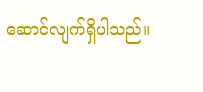ဆောင်လျက်ရှိပါသည်။